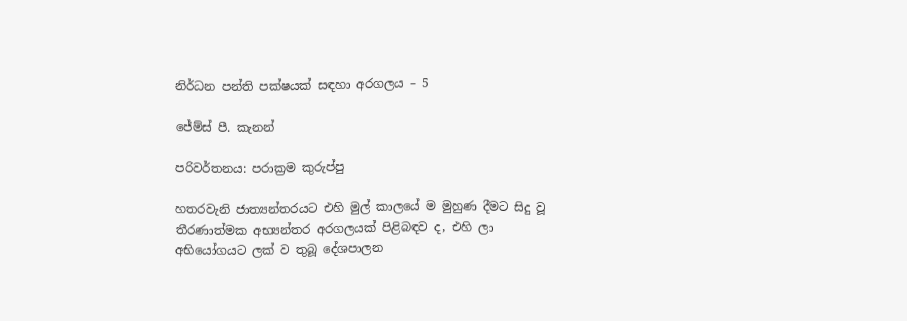නිර්ධන පන්ති පක්ෂයක් සඳහා අරගලය – 5

ජේම්ස් පී. කැනන්

පරිවර්තනය: පරාක්‍රම කුරුප්පු

හතරවැනි ජාත්‍යන්තරයට එහි මුල් කාලයේ ම මුහුණ දීමට සිදු වූ තීරණාත්මක අභ්‍යන්තර අරගලයක් පිළිබඳව ද, එහි ලා අභියෝගයට ලක් ව තුබූ දේශපාලන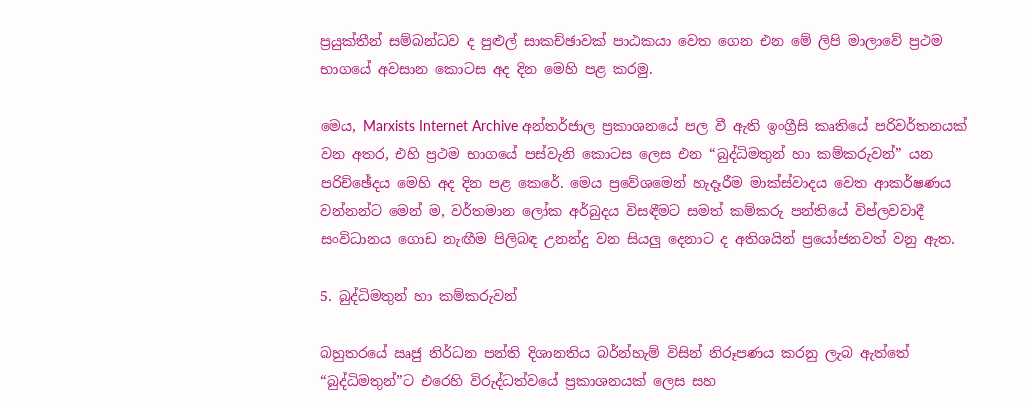ප්‍රයුක්තීන් සම්බන්ධව ද පුළුල් සාකච්ඡාවක් පාඨකයා වෙත ගෙන එන මේ ලිපි මාලාවේ ප්‍රථම භාගයේ අවසාන කොටස අද දින මෙහි පළ කරමු.

මෙය, Marxists Internet Archive අන්තර්ජාල ප්‍රකාශනයේ පල වී ඇති ඉංග්‍රීසි කෘතියේ පරිවර්තනයක් වන අතර, එහි ප්‍රථම භාගයේ පස්වැනි කොටස ලෙස එන “බුද්ධිමතුන් හා කම්කරුවන්” යන පරිච්ඡේදය මෙහි අද දින පළ කෙරේ. මෙය ප්‍රවේශමෙන් හැදෑරීම මාක්ස්වාදය වෙත ආකර්ෂණය වන්නන්ට මෙන් ම, වර්තමාන ලෝක අර්බුදය විසඳීමට සමත් කම්කරු පන්තියේ විප්ලවවාදී සංවිධානය ගොඩ නැඟීම පිලිබඳ උනන්දු වන සියලු දෙනාට ද අතිශයින් ප්‍රයෝජනවත් වනු ඇත.

5. බුද්ධිමතුන් හා කම්කරුවන්

බහුතරයේ ඍජු නිර්ධන පන්ති දිශානතිය බර්න්හැම් විසින් නිරූපණය කරනු ලැබ ඇත්තේ “බුද්ධිමතුන්”ට එරෙහි විරුද්ධත්වයේ ප්‍රකාශනයක් ලෙස සහ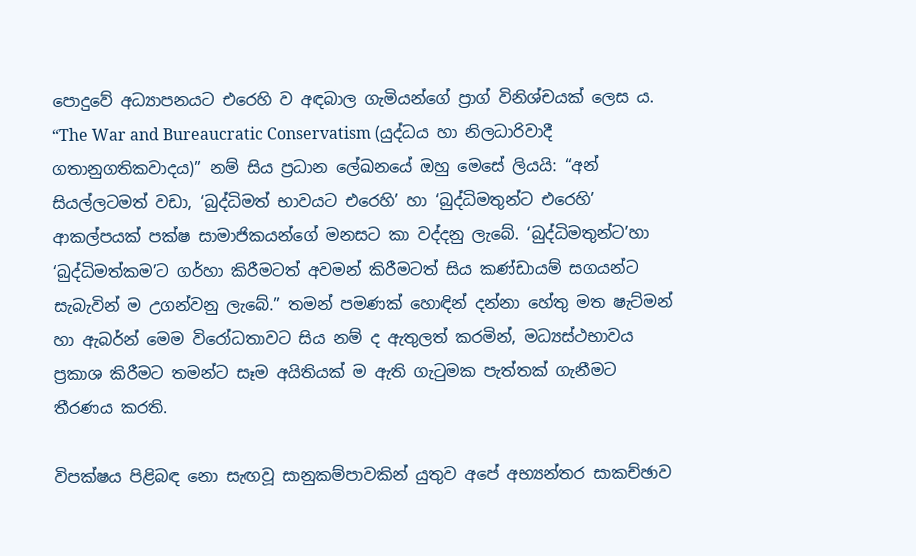පොදුවේ අධ්‍යාපනයට එරෙහි ව අඳබාල ගැමියන්ගේ ප්‍රාග් විනිශ්චයක් ලෙස ය. “The War and Bureaucratic Conservatism (යුද්ධය හා නිලධාරිවාදී ගතානුගතිකවාදය)” නම් සිය ප්‍රධාන ලේඛනයේ ඔහු මෙසේ ලියයි: “අන් සියල්ලටමත් වඩා, ‘බුද්ධිමත් භාවයට එරෙහි’ හා ‘බුද්ධිමතුන්ට එරෙහි’ ආකල්පයක් පක්ෂ සාමාජිකයන්ගේ මනසට කා වද්දනු ලැබේ. ‘බුද්ධිමතුන්ට’හා ‘බුද්ධිමත්කම’ට ගර්හා කිරීමටත් අවමන් කිරීමටත් සිය කණ්ඩායම් සගයන්ට සැබැවින් ම උගන්වනු ලැබේ.” තමන් පමණක් හොඳින් දන්නා හේතු මත ෂැට්මන් හා ඇබර්න් මෙම විරෝධතාවට සිය නම් ද ඇතුලත් කරමින්, මධ්‍යස්ථභාවය ප්‍රකාශ කිරීමට තමන්ට සෑම අයිතියක් ම ඇති ගැටුමක පැත්තක් ගැනීමට තීරණය කරති.

විපක්ෂය පිළිබඳ නො සැඟවූ සානුකම්පාවකින් යුතුව අපේ අභ්‍යන්තර සාකච්ඡාව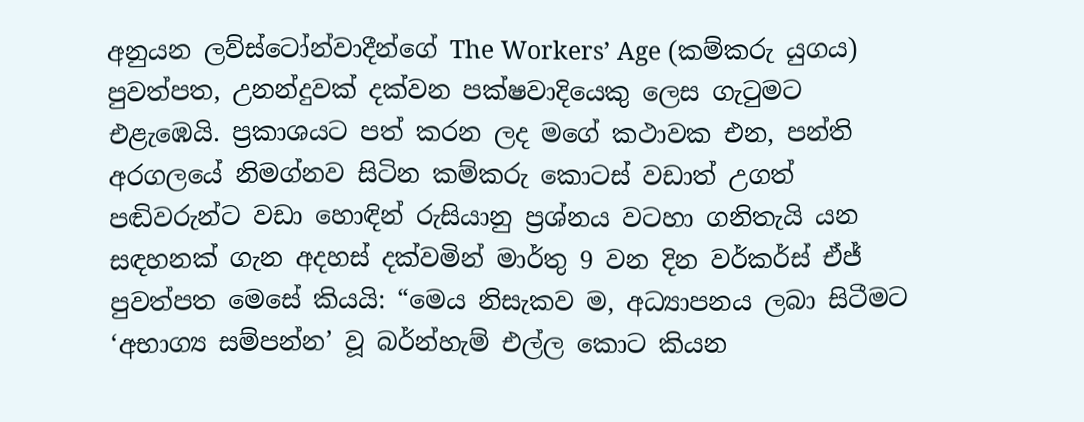අනුයන ලව්ස්ටෝන්වාදීන්ගේ The Workers’ Age (කම්කරු යුගය) පුවත්පත, උනන්දුවක් දක්වන පක්ෂවාදියෙකු ලෙස ගැටුමට එළැඹෙයි. ප්‍රකාශයට පත් කරන ලද මගේ කථාවක එන, පන්ති අරගලයේ නිමග්නව සිටින කම්කරු කොටස් වඩාත් උගත් පඬිවරුන්ට වඩා හොඳින් රුසියානු ප්‍රශ්නය වටහා ගනිතැයි යන සඳහනක් ගැන අදහස් දක්වමින් මාර්තු 9 වන දින වර්කර්ස් ඒජ් පුවත්පත මෙසේ කියයි: “මෙය නිසැකව ම, අධ්‍යාපනය ලබා සිටීමට ‘අභාග්‍ය සම්පන්න’ වූ බර්න්හැම් එල්ල කොට කියන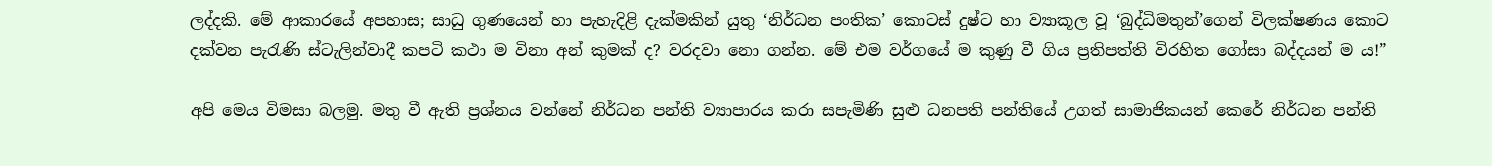ලද්දකි. මේ ආකාරයේ අපහාස; සාධු ගුණයෙන් හා පැහැදිළි දැක්මකින් යුතු ‘නිර්ධන පංතික’ කොටස් දුෂ්ට හා ව්‍යාකූල වූ ‘බුද්ධිමතුන්’ගෙන් විලක්ෂණය කොට දක්වන පැරැණි ස්ටැලින්වාදී කපටි කථා ම විනා අන් කුමක් ද? වරදවා නො ගන්න. මේ එම වර්ගයේ ම කුණු වී ගිය ප්‍රතිපත්ති විරහිත ගෝසා බද්දයන් ම ය!”

අපි මෙය විමසා බලමු. මතු වී ඇති ප්‍රශ්නය වන්නේ නිර්ධන පන්ති ව්‍යාපාරය කරා සපැමිණි සුළු ධනපති පන්තියේ උගත් සාමාජිකයන් කෙරේ නිර්ධන පන්ති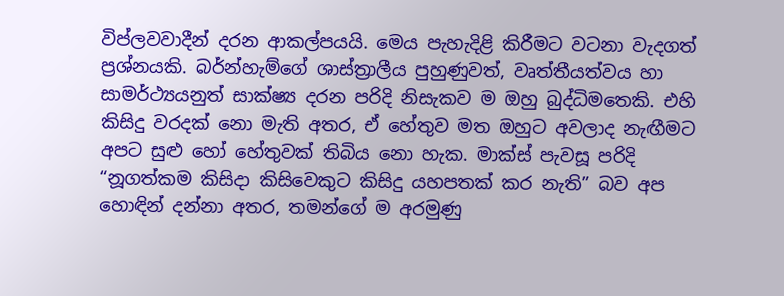විප්ලවවාදීන් දරන ආකල්පයයි. මෙය පැහැදිළි කිරීමට වටනා වැදගත් ප්‍රශ්නයකි. බර්න්හැම්ගේ ශාස්ත්‍රාලීය පුහුණුවත්, වෘත්තීයත්වය හා සාමර්ථ්‍යයනුත් සාක්ෂ්‍ය දරන පරිදි නිසැකව ම ඔහු බුද්ධිමතෙකි. එහි කිසිදු වරදක් නො මැති අතර, ඒ හේතුව මත ඔහුට අවලාද නැඟීමට අපට සුළු හෝ හේතුවක් තිබිය නො හැක. මාක්ස් පැවසූ පරිදි “නූගත්කම කිසිදා කිසිවෙකුට කිසිදු යහපතක් කර නැති” බව අප හොඳින් දන්නා අතර, තමන්ගේ ම අරමුණු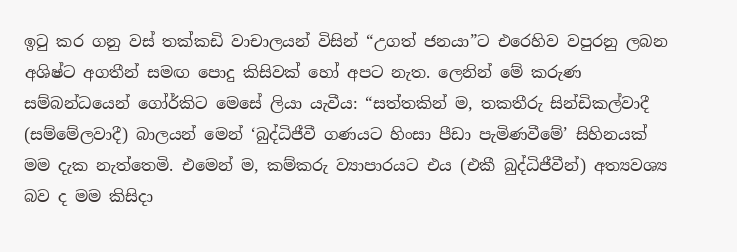ඉටු කර ගනු වස් තක්කඩි වාචාලයන් විසින් “උගත් ජනයා”ට එරෙහිව වපුරනු ලබන අශිෂ්ට අගතීන් සමඟ පොදු කිසිවක් හෝ අපට නැත. ලෙනින් මේ කරුණ සම්බන්ධයෙන් ගෝර්කිට මෙසේ ලියා යැවීය: “සත්තකින් ම, තකතීරු සින්ඩිකල්වාදී (සම්මේලවාදී) බාලයන් මෙන් ‘බුද්ධිජීවී ගණයට හිංසා පීඩා පැමිණවීමේ’ සිහිනයක් මම දැක නැත්තෙමි. එමෙන් ම, කම්කරු ව්‍යාපාරයට එය (එකී බුද්ධිජීවීන්) අත්‍යවශ්‍ය බව ද මම කිසිදා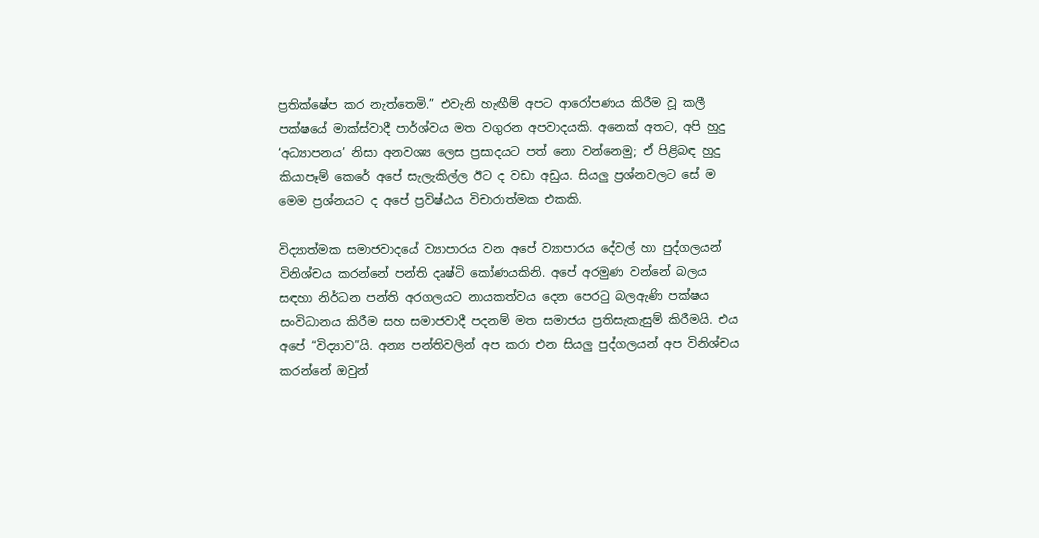ප්‍රතික්ෂේප කර නැත්තෙමි.” එවැනි හැඟීම් අපට ආරෝපණය කිරීම වූ කලී පක්ෂයේ මාක්ස්වාදී පාර්ශ්වය මත වගුරන අපවාදයකි. අනෙක් අතට, අපි හුදු ‘අධ්‍යාපනය’ නිසා අනවශ්‍ය ලෙස ප්‍රසාදයට පත් නො වන්නෙමු; ඒ පිළිබඳ හුදු කියාපෑම් කෙරේ අපේ සැලැකිල්ල ඊට ද වඩා අඩුය. සියලු ප්‍රශ්නවලට සේ ම මෙම ප්‍රශ්නයට ද අපේ ප්‍රවිෂ්ඨය විචාරාත්මක එකකි.

විද්‍යාත්මක සමාජවාදයේ ව්‍යාපාරය වන අපේ ව්‍යාපාරය දේවල් හා පුද්ගලයන් විනිශ්චය කරන්නේ පන්ති දෘෂ්ටි කෝණයකිනි. අපේ අරමුණ වන්නේ බලය සඳහා නිර්ධන පන්ති අරගලයට නායකත්වය දෙන පෙරටු බලඇණි පක්ෂය සංවිධානය කිරීම සහ සමාජවාදී පදනම් මත සමාජය ප්‍රතිසැකැසුම් කිරීමයි. එය අපේ “විද්‍යාව”යි. අන්‍ය පන්තිවලින් අප කරා එන සියලු පුද්ගලයන් අප විනිශ්චය කරන්නේ ඔවුන්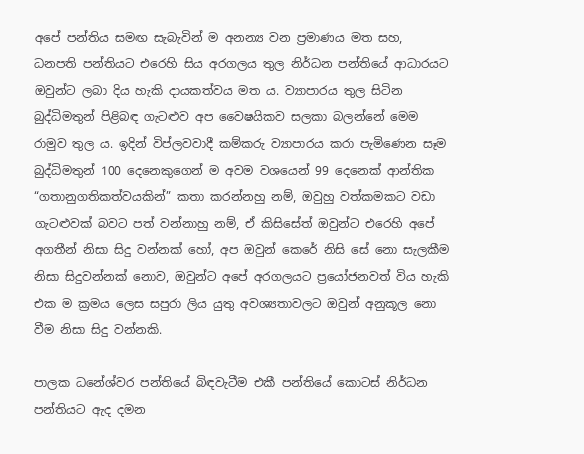අපේ පන්තිය සමඟ සැබැවින් ම අනන්‍ය වන ප්‍රමාණය මත සහ, ධනපති පන්තියට එරෙහි සිය අරගලය තුල නිර්ධන පන්තියේ ආධාරයට ඔවුන්ට ලබා දිය හැකි දායකත්වය මත ය. ව්‍යාපාරය තුල සිටින බුද්ධිමතුන් පිළිබඳ ගැටළුව අප වෛෂයිකව සලකා බලන්නේ මෙම රාමුව තුල ය. ඉදින් විප්ලවවාදී කම්කරු ව්‍යාපාරය කරා පැමිණෙන සෑම බුද්ධිමතුන් 100 දෙනෙකුගෙන් ම අවම වශයෙන් 99 දෙනෙක් ආන්තික “ගතානුගතිකත්වයකින්” කතා කරන්නහු නම්, ඔවුහු වත්කමකට වඩා ගැටළුවක් බවට පත් වන්නාහු නම්, ඒ කිසිසේත් ඔවුන්ට එරෙහි අපේ අගතීන් නිසා සිදු වන්නක් හෝ, අප ඔවුන් කෙරේ නිසි සේ නො සැලකීම නිසා සිදුවන්නක් නොව, ඔවුන්ට අපේ අරගලයට ප්‍රයෝජනවත් විය හැකි එක ම ක්‍රමය ලෙස සපුරා ලිය යුතු අවශ්‍යතාවලට ඔවුන් අනුකූල නො වීම නිසා සිදු වන්නකි.

පාලක ධනේශ්වර පන්තියේ බිඳවැටීම එකී පන්තියේ කොටස් නිර්ධන පන්තියට ඇද දමන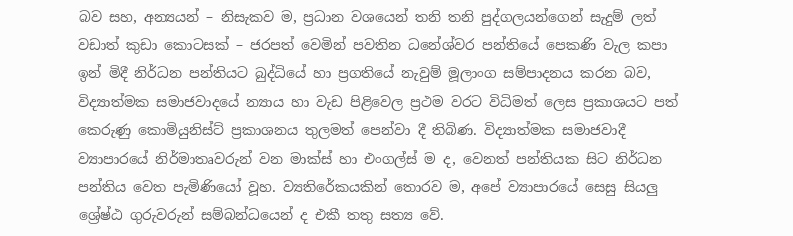බව සහ, අන්‍යයන් – නිසැකව ම, ප්‍රධාන වශයෙන් තනි තනි පුද්ගලයන්ගෙන් සැදුම් ලත් වඩාත් කුඩා කොටසක් – ජරපත් වෙමින් පවතින ධනේශ්වර පන්තියේ පෙකණි වැල කපා ඉන් මිදී නිර්ධන පන්තියට බුද්ධියේ හා ප්‍රගතියේ නැවුම් මූලාංග සම්පාදනය කරන බව, විද්‍යාත්මක සමාජවාදයේ න්‍යාය හා වැඩ පිළිවෙල ප්‍රථම වරට විධිමත් ලෙස ප්‍රකාශයට පත් කෙරුණු කොමියුනිස්ට් ප්‍රකාශනය තුලමත් පෙන්වා දී තිබිණ. විද්‍යාත්මක සමාජවාදී ව්‍යාපාරයේ නිර්මාතෘවරුන් වන මාක්ස් හා එංගල්ස් ම ද, වෙනත් පන්තියක සිට නිර්ධන පන්තිය වෙත පැමිණියෝ වූහ. ව්‍යතිරේකයකින් තොරව ම, අපේ ව්‍යාපාරයේ සෙසු සියලු ශ්‍රේෂ්ඨ ගුරුවරුන් සම්බන්ධයෙන් ද එකී තතු සත්‍ය වේ.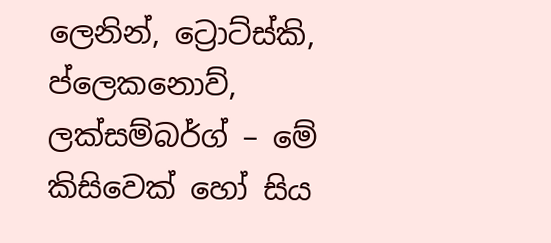ලෙනින්, ට්‍රොට්ස්කි, ප්ලෙකනොව්, ලක්සම්බර්ග් – මේ කිසිවෙක් හෝ සිය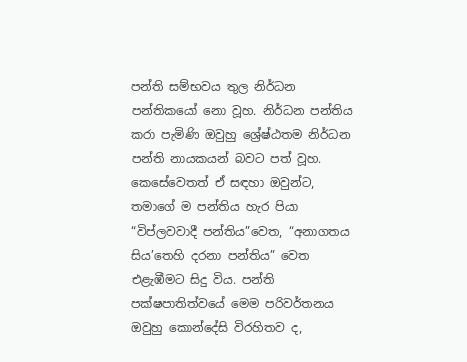පන්ති සම්භවය තුල නිර්ධන පන්තිකයෝ නො වූහ. නිර්ධන පන්තිය කරා පැමිණි ඔවුහු ශ්‍රේෂ්ඨතම නිර්ධන පන්ති නායකයන් බවට පත් වූහ. කෙසේවෙතත් ඒ සඳහා ඔවුන්ට, තමාගේ ම පන්තිය හැර පියා “විප්ලවවාදී පන්තිය”වෙත, “අනාගතය සිය’තෙහි දරනා පන්තිය” වෙත එළැඹීමට සිදු විය. පන්ති පක්ෂපාතිත්වයේ මෙම පරිවර්තනය ඔවුහු කොන්දේසි විරහිතව ද,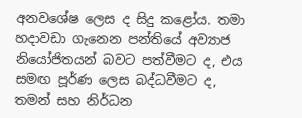අනවශේෂ ලෙස ද සිදු කළෝය. තමා හදාවඩා ගැනෙන පන්තියේ අව්‍යාජ නියෝජිතයන් බවට පත්වීමට ද, එය සමඟ පූර්ණ ලෙස බද්ධවීමට ද, තමන් සහ නිර්ධන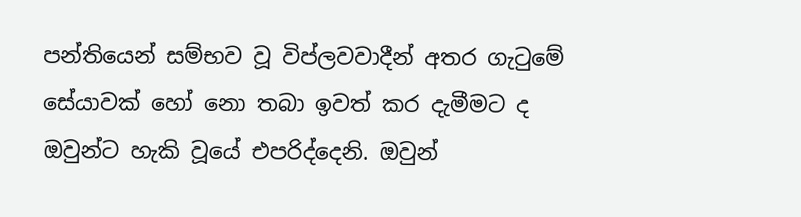පන්තියෙන් සම්භව වූ විප්ලවවාදීන් අතර ගැටුමේ සේයාවක් හෝ නො තබා ඉවත් කර දැමීමට ද ඔවුන්ට හැකි වූයේ එපරිද්දෙනි. ඔවුන්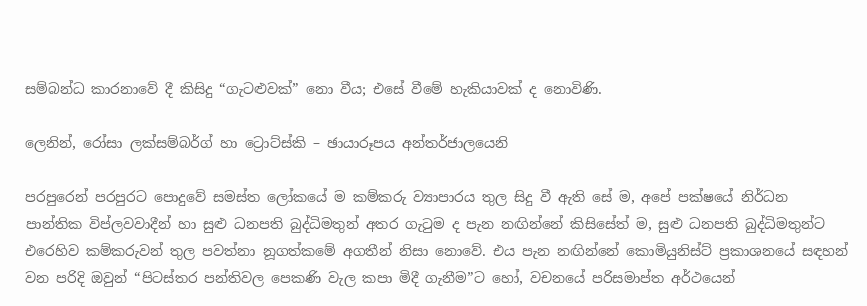සම්බන්ධ කාරනාවේ දී කිසිදු “ගැටළුවක්” නො වීය; එසේ වීමේ හැකියාවක් ද නොවිණි.

ලෙනින්, රෝසා ලක්සම්බර්ග් හා ට්‍රොට්ස්කි – ඡායාරූපය අන්තර්ජාලයෙනි

පරපුරෙන් පරපුරට පොදුවේ සමස්ත ලෝකයේ ම කම්කරු ව්‍යාපාරය තුල සිදු වී ඇති සේ ම, අපේ පක්ෂයේ නිර්ධන පාන්තික විප්ලවවාදීන් හා සුළු ධනපති බුද්ධිමතුන් අතර ගැටුම ද පැන නඟින්නේ කිසිසේත් ම, සුළු ධනපති බුද්ධිමතුන්ට එරෙහිව කම්කරුවන් තුල පවත්නා නූගත්කමේ අගතීන් නිසා නොවේ. එය පැන නඟින්නේ කොමියුනිස්ට් ප්‍රකාශනයේ සඳහන් වන පරිදි ඔවුන් “පිටස්තර පන්තිවල පෙකණි වැල කපා මිදී ගැනීම”ට හෝ, වචනයේ පරිසමාප්ත අර්ථයෙන්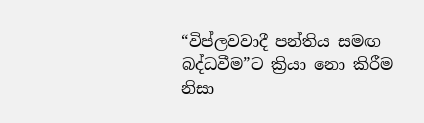“විප්ලවවාදී පන්තිය සමඟ බද්ධවීම”ට ක්‍රියා නො කිරීම නිසා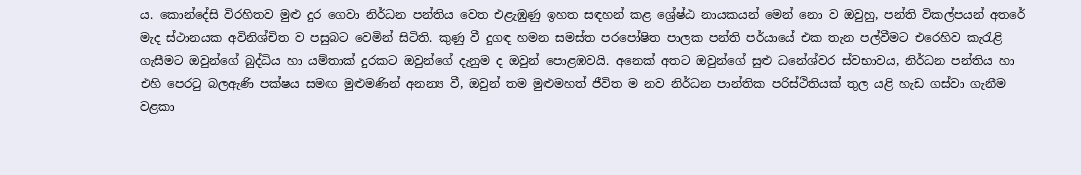ය. කොන්දේසි විරහිතව මුළු දුර ගෙවා නිර්ධන පන්තිය වෙත එළැඹුණු ඉහත සඳහන් කළ ශ්‍රේෂ්ඨ නායකයන් මෙන් නො ව ඔවුහු, පන්ති විකල්පයන් අතරේ මැද ස්ථානයක අවිනිශ්චිත ව පසුබට වෙමින් සිටිති. කුණු වී දුගඳ හමන සමස්ත පරපෝෂිත පාලක පන්ති පර්යායේ එක තැන පල්වීමට එරෙහිව කැරැළි ගැසීමට ඔවුන්ගේ බුද්ධිය හා යම්තාක් දුරකට ඔවුන්ගේ දැනුම ද ඔවුන් පොළඹවයි. අනෙක් අතට ඔවුන්ගේ සුළු ධනේශ්වර ස්වභාවය, නිර්ධන පන්තිය හා එහි පෙරටු බලඇණි පක්ෂය සමඟ මුළුමණින් අනන්‍ය වී, ඔවුන් තම මුළුමහත් ජීවිත ම නව නිර්ධන පාන්තික පරිස්ථිතියක් තුල යළි හැඩ ගස්වා ගැනීම වළකා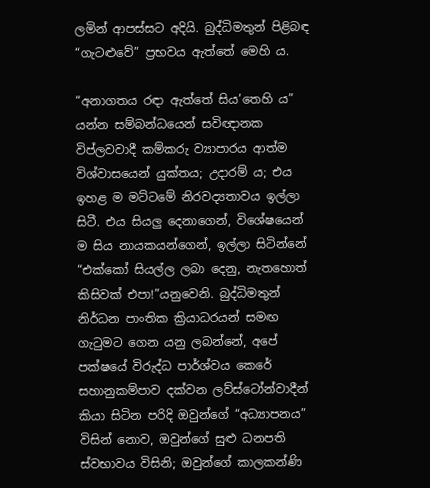ලමින් ආපස්සට අදියි. බුද්ධිමතුන් පිළිබඳ “ගැටළුවේ” ප්‍රභවය ඇත්තේ මෙහි ය.

“අනාගතය රඳා ඇත්තේ සිය’තෙහි ය” යන්න සම්බන්ධයෙන් සවිඥානක විප්ලවවාදී කම්කරු ව්‍යාපාරය ආත්ම විශ්වාසයෙන් යුක්තය; උදාරම් ය; එය ඉහළ ම මට්ටමේ නිරවද්‍යතාවය ඉල්ලා සිටී. එය සියලු දෙනාගෙන්, විශේෂයෙන් ම සිය නායකයන්ගෙන්, ඉල්ලා සිටින්නේ “එක්කෝ සියල්ල ලබා දෙනු, නැතහොත් කිසිවක් එපා!”යනුවෙනි. බුද්ධිමතුන් නිර්ධන පාංතික ක්‍රියාධරයන් සමඟ ගැටුමට ගෙන යනු ලබන්නේ, අපේ පක්ෂයේ විරුද්ධ පාර්ශ්වය කෙරේ සහානුකම්පාව දක්වන ලව්ස්ටෝන්වාදීන් කියා සිටින පරිදි ඔවුන්ගේ “අධ්‍යාපනය” විසින් නොව, ඔවුන්ගේ සුළු ධනපති ස්වභාවය විසිනි; ඔවුන්ගේ කාලකන්ණි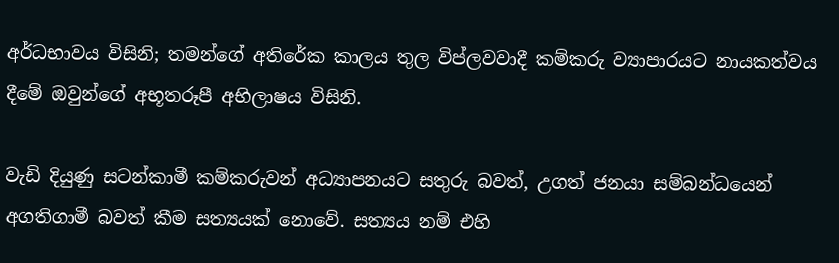අර්ධභාවය විසිනි; තමන්ගේ අතිරේක කාලය තුල විප්ලවවාදී කම්කරු ව්‍යාපාරයට නායකත්වය දීමේ ඔවුන්ගේ අභූතරූපී අභිලාෂය විසිනි.

වැඩි දියුණු සටන්කාමී කම්කරුවන් අධ්‍යාපනයට සතුරු බවත්, උගත් ජනයා සම්බන්ධයෙන් අගතිගාමී බවත් කීම සත්‍යයක් නොවේ. සත්‍යය නම් එහි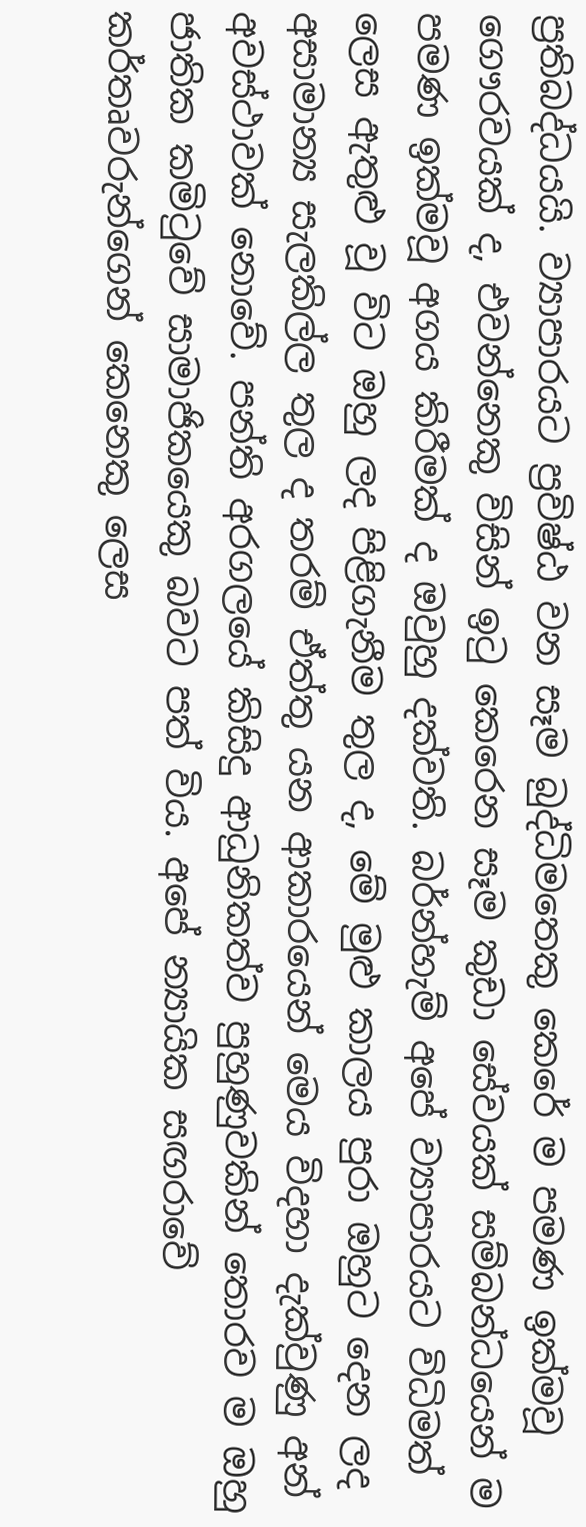ප්‍රතිබද්ධයයි. ව්‍යාපාරයට ප්‍රවිෂ්ඨ වන සෑම බුද්ධිමතෙකු කෙරේ ම පමණ ඉක්මවූ ගෞරවයක් ද, එවන්නෙකු විසින් ඉටු කෙරෙන සෑම කුඩා සේවයක් සම්බන්ධයෙන් ම පමණ ඉක්මවූ අගය කිරීමක් ද ඔවුහු දක්වති. බර්න්හැම් අපේ ව්‍යාපාරයට විධිමත් ලෙස ඇතුළු වූ විට ඔහු ලද පිළිගැනීම තුල ද, මේ මුළු කාලය පුරා ඔහුට දෙන ලද අසාමාන්‍ය සැලකිල්ල තුල ද තරම් ඒත්තු යන ආකාරයෙන් මෙය විදහා දැක්වුණු අන් අවස්ථාවක් නොවේ. පන්ති අරගලයේ කිසිදු ආධුනිකත්ව පුහුණුවකින් තොරව ම ඔහු ජාතික කමිටුවේ සාමාජිකයෙකු බවට පත් විය. අපේ න්‍යායික සඟරාවේ කර්තෘවරුන්ගෙන් කෙනෙකු ලෙස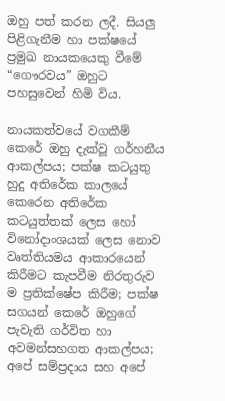ඔහු පත් කරන ලදී. සියලු පිළිගැනීම හා පක්ෂයේ ප්‍රමුඛ නායකයෙකු වීමේ “ගෞරවය” ඔහුට පහසුවෙන් හිමි විය.

නායකත්වයේ වගකීම් කෙරේ ඔහු දැක්වූ ගර්හනීය ආකල්පය; පක්ෂ කටයුතු හුදු අතිරේක කාලයේ කෙරෙන අතිරේක කටයුත්තක් ලෙස හෝ විනෝදාංශයක් ලෙස නොව වෘත්තියමය ආකාරයෙන් කිරීමට කැපවීම නිරතුරුව ම ප්‍රතික්ෂේප කිරීම; පක්ෂ සගයන් කෙරේ ඔහුගේ පැවැති ගර්විත හා අවමන්සහගත ආකල්පය; අපේ සම්ප්‍රදාය සහ අපේ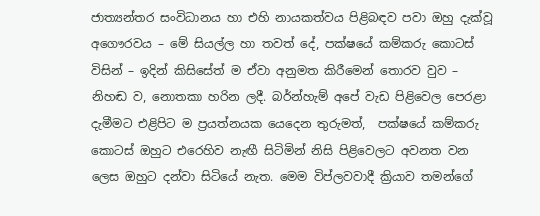ජාත්‍යන්තර සංවිධානය හා එහි නායකත්වය පිළිබඳව පවා ඔහු දැක්වූ අගෞරවය – මේ සියල්ල හා තවත් දේ, පක්ෂයේ කම්කරු කොටස් විසින් – ඉදින් කිසිසේත් ම ඒවා අනුමත කිරීමෙන් තොරව වුව – නිහඬ ව, නොතකා හරින ලදී. බර්න්හැම් අපේ වැඩ පිළිවෙල පෙරළා දැමීමට එළිපිට ම ප්‍රයත්නයක යෙදෙන තුරුමත්,  පක්ෂයේ කම්කරු කොටස් ඔහුට එරෙහිව නැඟී සිටිමින් නිසි පිළිවෙලට අවනත වන ලෙස ඔහුට දන්වා සිටියේ නැත. මෙම විප්ලවවාදී ක්‍රියාව තමන්ගේ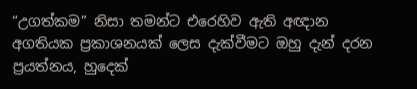“උගත්කම” නිසා තමන්ට එරෙහිව ඇති අඥාන අගතියක ප්‍රකාශනයක් ලෙස දැක්වීමට ඔහු දැන් දරන ප්‍රයත්නය, හුදෙක්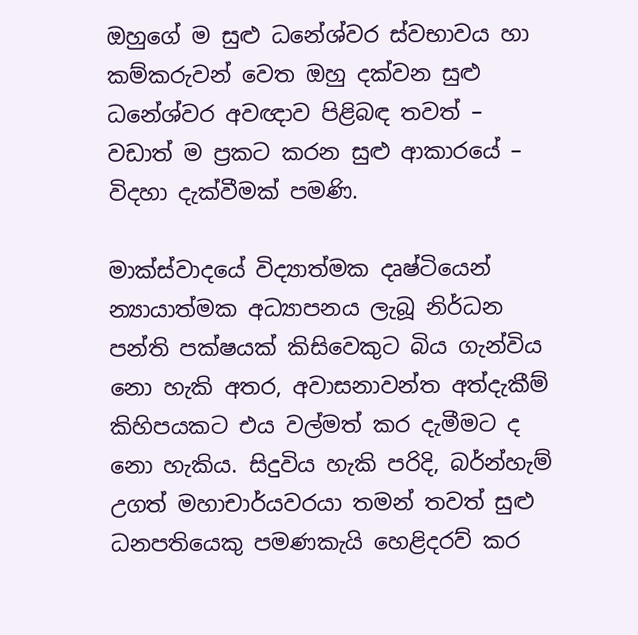ඔහුගේ ම සුළු ධනේශ්වර ස්වභාවය හා කම්කරුවන් වෙත ඔහු දක්වන සුළු ධනේශ්වර අවඥාව පිළිබඳ තවත් – වඩාත් ම ප්‍රකට කරන සුළු ආකාරයේ – විදහා දැක්වීමක් පමණි.

මාක්ස්වාදයේ විද්‍යාත්මක දෘෂ්ටියෙන් න්‍යායාත්මක අධ්‍යාපනය ලැබූ නිර්ධන පන්ති පක්ෂයක් කිසිවෙකුට බිය ගැන්විය නො හැකි අතර, අවාසනාවන්ත අත්දැකීම් කිහිපයකට එය වල්මත් කර දැමීමට ද නො හැකිය. සිදුවිය හැකි පරිදි, බර්න්හැම් උගත් මහාචාර්යවරයා තමන් තවත් සුළු ධනපතියෙකු පමණකැයි හෙළිදරව් කර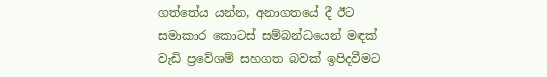ගත්තේය යන්න, අනාගතයේ දී ඊට සමාකාර කොටස් සම්බන්ධයෙන් මඳක් වැඩි ප්‍රවේශම් සහගත බවක් ඉපිදවීමට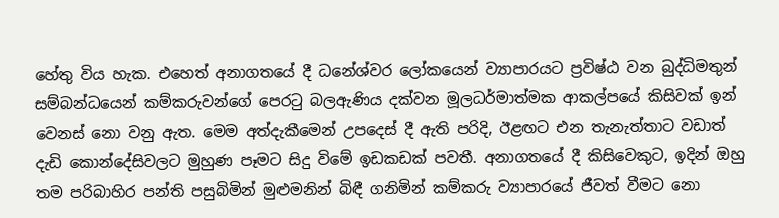හේතු විය හැක. එහෙත් අනාගතයේ දී ධනේශ්වර ලෝකයෙන් ව්‍යාපාරයට ප්‍රවිෂ්ඨ වන බුද්ධිමතුන් සම්බන්ධයෙන් කම්කරුවන්ගේ පෙරටු බලඇණිය දක්වන මූලධර්මාත්මක ආකල්පයේ කිසිවක් ඉන් වෙනස් නො වනු ඇත. මෙම අත්දැකීමෙන් උපදෙස් දී ඇති පරිදි, ඊළඟට එන තැනැත්තාට වඩාත් දැඩි කොන්දේසිවලට මුහුණ පෑමට සිදු විමේ ඉඩකඩක් පවතී. අනාගතයේ දී කිසිවෙකුට, ඉදින් ඔහු තම පරිබාහිර පන්ති පසුබිමින් මුළුමනින් බිඳී ගනිමින් කම්කරු ව්‍යාපාරයේ ජීවත් වීමට නො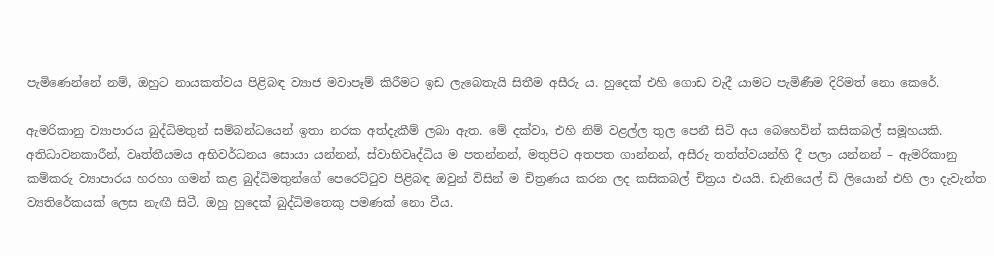පැමිණෙන්නේ නම්, ඔහුට නායකත්වය පිළිබඳ ව්‍යාජ මවාපෑම් කිරීමට ඉඩ ලැබෙතැයි සිතීම අසීරු ය. හුදෙක් එහි ගොඩ වැදී යාමට පැමිණීම දිරිමත් නො කෙරේ.

ඇමරිකානු ව්‍යාපාරය බුද්ධිමතුන් සම්බන්ධයෙන් ඉතා නරක අත්දැකීම් ලබා ඇත. මේ දක්වා, එහි නිම් වළල්ල තුල පෙනී සිටි අය බෙහෙවින් කසිකබල් සමූහයකි. අතිධාවනකාරීන්, වෘත්තීයමය අභිවර්ධනය සොයා යන්නන්, ස්වාභිවෘද්ධිය ම පතන්නන්, මතුපිට අතපත ගාන්නන්, අසීරු තත්ත්වයන්හි දී පලා යන්නන් – ඇමරිකානු කම්කරු ව්‍යාපාරය හරහා ගමන් කළ බුද්ධිමතුන්ගේ පෙරෙට්ටුව පිළිබඳ ඔවුන් විසින් ම චිත්‍රණය කරන ලද කසිකබල් චිත්‍රය එයයි. ඩැනියෙල් ඩි ලියොන් එහි ලා දැවැන්ත ව්‍යතිරේකයක් ලෙස නැඟී සිටී. ඔහු හුදෙක් බුද්ධිමතෙකු පමණක් නො වීය.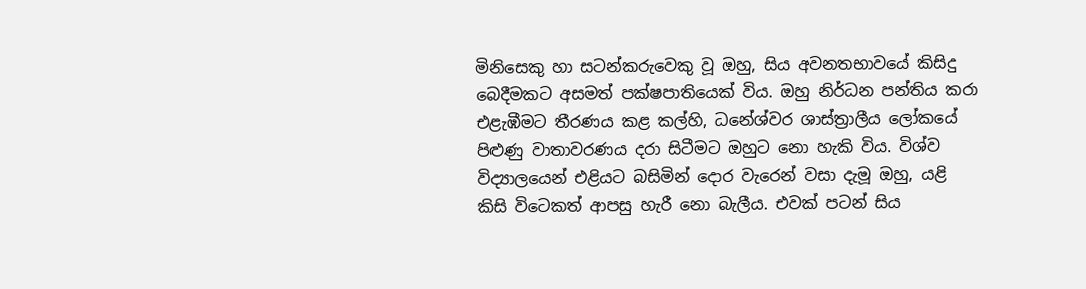මිනිසෙකු හා සටන්කරුවෙකු වූ ඔහු, සිය අවනතභාවයේ කිසිදු බෙදීමකට අසමත් පක්ෂපාතියෙක් විය. ඔහු නිර්ධන පන්තිය කරා එළැඹීමට තීරණය කළ කල්හි, ධනේශ්වර ශාස්ත්‍රාලීය ලෝකයේ පිළුණු වාතාවරණය දරා සිටීමට ඔහුට නො හැකි විය. විශ්ව විද්‍යාලයෙන් එළියට බසිමින් දොර වැරෙන් වසා දැමූ ඔහු, යළි කිසි විටෙකත් ආපසු හැරී නො බැලීය. එවක් පටන් සිය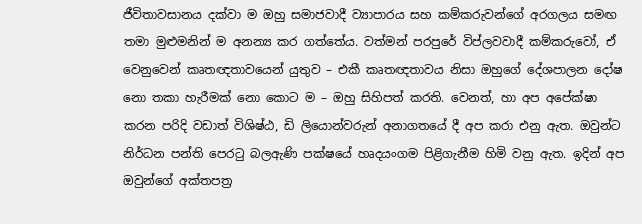ජීවිතාවසානය දක්වා ම ඔහු සමාජවාදී ව්‍යාපාරය සහ කම්කරුවන්ගේ අරගලය සමඟ තමා මුළුමනින් ම අනන්‍ය කර ගත්තේය. වත්මන් පරපුරේ විප්ලවවාදී කම්කරුවෝ, ඒ වෙනුවෙන් කෘතඥතාවයෙන් යුතුව – එකී කෘතඥතාවය නිසා ඔහුගේ දේශපාලන දෝෂ නො තකා හැරීමක් නො කොට ම – ඔහු සිහිපත් කරති. වෙනත්, හා අප අපේක්ෂා කරන පරිදි වඩාත් විශිෂ්ඨ, ඩි ලියොන්වරුන් අනාගතයේ දී අප කරා එනු ඇත. ඔවුන්ට නිර්ධන පන්ති පෙරටු බලඇණි පක්ෂයේ හෘදයංගම පිළිගැනීම හිමි වනු ඇත. ඉදින් අප ඔවුන්ගේ අක්තපත්‍ර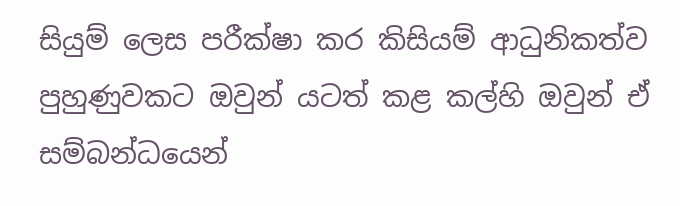සියුම් ලෙස පරීක්ෂා කර කිසියම් ආධුනිකත්ව පුහුණුවකට ඔවුන් යටත් කළ කල්හි ඔවුන් ඒ සම්බන්ධයෙන්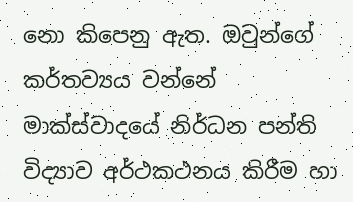නො කිපෙනු ඇත. ඔවුන්ගේ කර්තව්‍යය වන්නේ මාක්ස්වාදයේ නිර්ධන පන්ති විද්‍යාව අර්ථකථනය කිරීම හා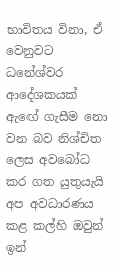භාවිතය විනා, ඒ වෙනුවට ධනේශ්වර ආදේශකයක් ඇඟේ ගැසීම නො වන බව නිශ්චිත ලෙස අවබෝධ කර ගත යුතුයැයි අප අවධාරණය කළ කල්හි ඔවුන් ඉන්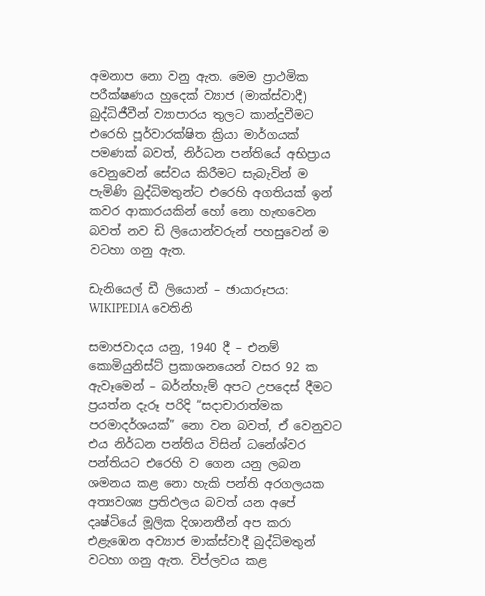අමනාප නො වනු ඇත. මෙම ප්‍රාථමික පරීක්ෂණය හුදෙක් ව්‍යාජ (මාක්ස්වාදී) බුද්ධිජීවීන් ව්‍යාපාරය තුලට කාන්දුවීමට එරෙහි පූර්වාරක්ෂිත ක්‍රියා මාර්ගයක් පමණක් බවත්, නිර්ධන පන්තියේ අභිප්‍රාය වෙනුවෙන් සේවය කිරීමට සැබැවින් ම පැමිණි බුද්ධිමතුන්ට එරෙහි අගතියක් ඉන් කවර ආකාරයකින් හෝ නො හැඟවෙන බවත් නව ඩි ලියොන්වරුන් පහසුවෙන් ම වටහා ගනු ඇත.

ඩැනියෙල් ඩී ලියොන් – ඡායාරූපය: WIKIPEDIA වෙතිනි

සමාජවාදය යනු, 1940 දී – එනම් කොමියුනිස්ට් ප්‍රකාශනයෙන් වසර 92 ක ඇවෑමෙන් – බර්න්හැම් අපට උපදෙස් දීමට ප්‍රයත්න දැරූ පරිදි “සදාචාරාත්මක පරමාදර්ශයක්” නො වන බවත්, ඒ වෙනුවට එය නිර්ධන පන්තිය විසින් ධනේශ්වර පන්තියට එරෙහි ව ගෙන යනු ලබන ශමනය කළ නො හැකි පන්ති අරගලයක අත්‍යවශ්‍ය ප්‍රතිඵලය බවත් යන අපේ දෘෂ්ටියේ මූලික දිශානතීන් අප කරා එළැඹෙන අව්‍යාජ මාක්ස්වාදී බුද්ධිමතුන් වටහා ගනු ඇත. විප්ලවය කළ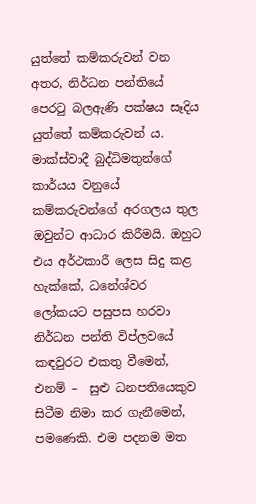යුත්තේ කම්කරුවන් වන අතර, නිර්ධන පන්තියේ පෙරටු බලඇණි පක්ෂය සෑදිය යුත්තේ කම්කරුවන් ය. මාක්ස්වාදී බුද්ධිමතුන්ගේ කාර්යය වනුයේ කම්කරුවන්ගේ අරගලය තුල ඔවුන්ට ආධාර කිරීමයි. ඔහුට එය අර්ථකාරී ලෙස සිදු කළ හැක්කේ, ධනේශ්වර ලෝකයට පසුපස හරවා නිර්ධන පන්ති විප්ලවයේ කඳවුරට එකතු වීමෙන්, එනම් –  සුළු ධනපතියෙකුව සිටීම නිමා කර ගැනීමෙන්, පමණෙකි. එම පදනම මත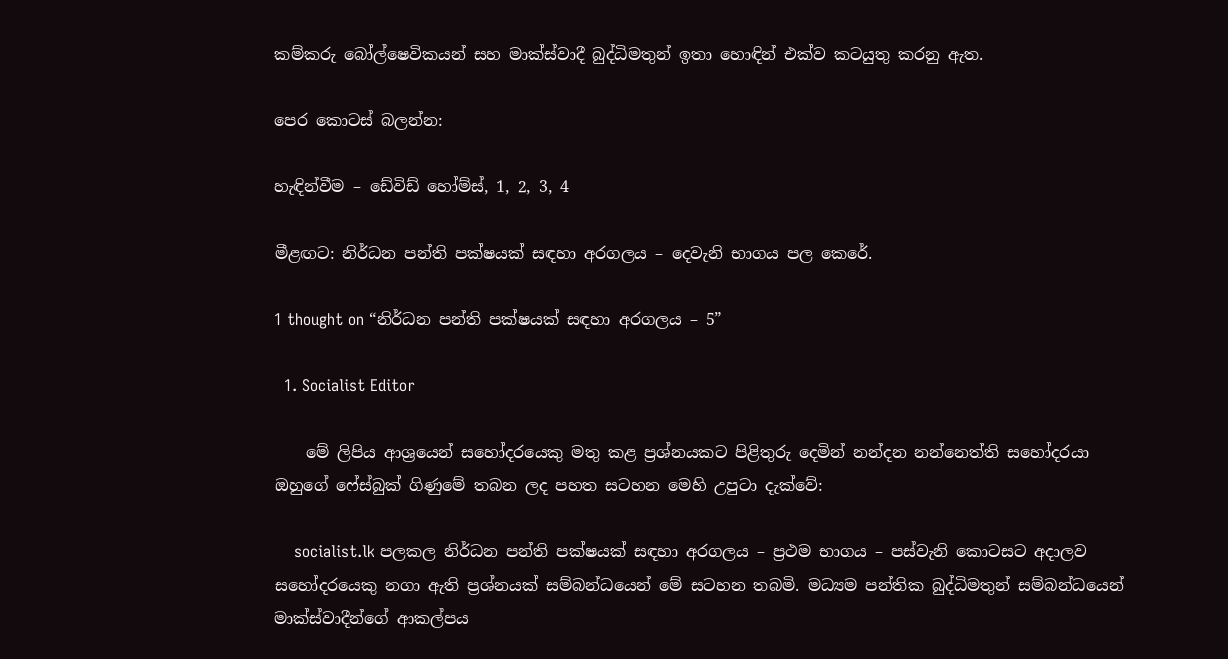කම්කරු බෝල්ෂෙවිකයන් සහ මාක්ස්වාදී බුද්ධිමතුන් ඉතා හොඳින් එක්ව කටයුතු කරනු ඇත.

පෙර කොටස් බලන්න:

හැඳින්වීම – ඩේවිඩ් හෝම්ස්, 1, 2, 3, 4

මීළඟට: නිර්ධන පන්ති පක්ෂයක් සඳහා අරගලය – දෙවැනි භාගය පල කෙරේ.

1 thought on “නිර්ධන පන්ති පක්ෂයක් සඳහා අරගලය – 5”

  1. Socialist Editor

    මේ ලිපිය ආශ්‍රයෙන් සහෝදරයෙකු මතු කළ ප්‍රශ්නයකට පිළිතුරු දෙමින් නන්දන නන්නෙත්ති සහෝදරයා ඔහුගේ ෆේස්බුක් ගිණුමේ තබන ලද පහත සටහන මෙහි උපුටා දැක්වේ:

    socialist.lk පලකල නිර්ධන පන්ති පක්ෂයක් සඳහා අරගලය – ප්‍රථම භාගය – පස්වැනි කොටසට අදාලව සහෝදරයෙකු නගා ඇති ප්‍රශ්නයක් සම්බන්ධයෙන් මේ සටහන තබමි. මධ්‍යම පන්තික බුද්ධිමතුන් සම්බන්ධයෙන් මාක්ස්වාදීන්ගේ ආකල්පය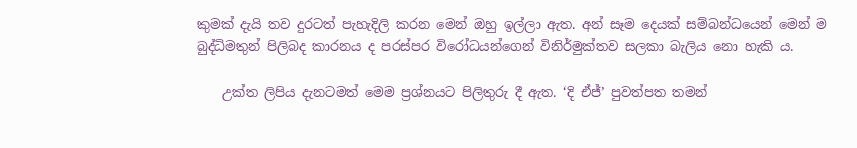කුමක් ‍දැයි තව දුරටත් පැහැදිලි කරන මෙන් ඔහු ඉල්ලා ඇත. අන් සෑම දෙයක් සම්බන්ධයෙන් මෙන් ම බුද්ධිමතුන් පිලිබද කාරනය ද පරස්පර විරෝධයන්ගෙන් විනිර්මුක්තව සලකා බැලිය නො හැකි ය.

    උක්ත ලිපිය දැනටමත් මෙම ප්‍රශ්නයට පිලිතුරු දී ඇත. ‘දි ඒජ්’ පුවත්පත තමන්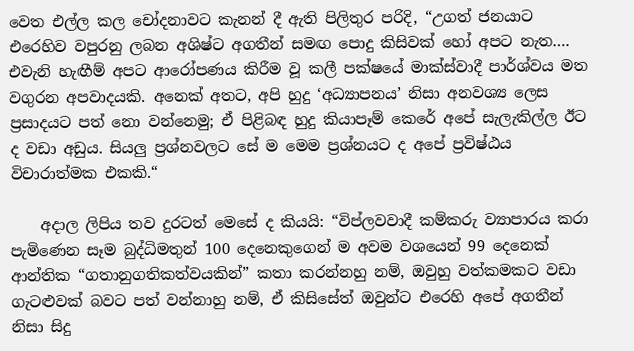වෙත එල්ල කල චෝදනාවට කැනන් දී ඇති පිලිතුර පරිදි, “උගත් ජනයාට එරෙහිව වපුරනු ලබන අශිෂ්ට අගතීන් සමඟ පොදු කිසිවක් හෝ අපට නැත…. එවැනි හැඟීම් අපට ආරෝපණය කිරීම වූ කලී පක්ෂයේ මාක්ස්වාදී පාර්ශ්වය මත වගුරන අපවාදයකි. අනෙක් අතට, අපි හුදු ‘අධ්‍යාපනය’ නිසා අනවශ්‍ය ලෙස ප්‍රසාදයට පත් නො වන්නෙමු; ඒ පිළිබඳ හුදු කියාපෑම් කෙරේ අපේ සැලැකිල්ල ඊට ද වඩා අඩුය. සියලු ප්‍රශ්නවලට සේ ම මෙම ප්‍රශ්නයට ද අපේ ප්‍රවිෂ්ඨය විචාරාත්මක එකකි.“

    අදාල ලිපිය තව දුරටත් මෙසේ ද කියයි: “විප්ලවවාදී කම්කරු ව්‍යාපාරය කරා පැමිණෙන සෑම බුද්ධිමතුන් 100 දෙනෙකුගෙන් ම අවම වශයෙන් 99 දෙනෙක් ආන්තික “ගතානුගතිකත්වයකින්” කතා කරන්නහු නම්, ඔවුහු වත්කමකට වඩා ගැටළුවක් බවට පත් වන්නාහු නම්, ඒ කිසිසේත් ඔවුන්ට එරෙහි අපේ අගතීන් නිසා සිදු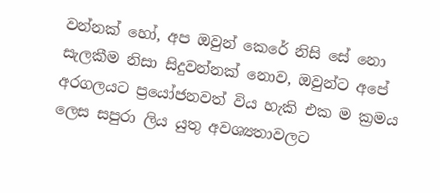වන්නක් හෝ, අප ඔවුන් කෙරේ නිසි සේ නො සැලකීම නිසා සිදුවන්නක් නොව, ඔවුන්ට අපේ අරගලයට ප්‍රයෝජනවත් විය හැකි එක ම ක්‍රමය ලෙස සපුරා ලිය යුතු අවශ්‍යතාවලට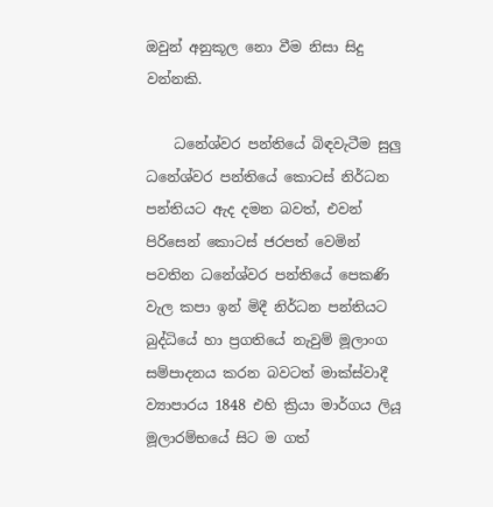ඔවුන් අනුකූල නො වීම නිසා සිදු වන්නකි.

    ධනේශ්වර පන්තියේ බිඳවැටීම සුලු ධනේශ්වර පන්තියේ කොටස් නිර්ධන පන්තියට ඇද දමන බවත්, එවන් පිරිසෙන් කොටස් ජරපත් වෙමින් පවතින ධනේශ්වර පන්තියේ පෙකණි වැල කපා ඉන් මිදී නිර්ධන පන්තියට බුද්ධියේ හා ප්‍රගතියේ නැවුම් මූලාංග සම්පාදනය කරන බවටත් මාක්ස්වාදී ව්‍යාපාරය 1848 එහි ක්‍රියා මාර්ගය ලියූ මූලාරම්භයේ සිට ම ගත්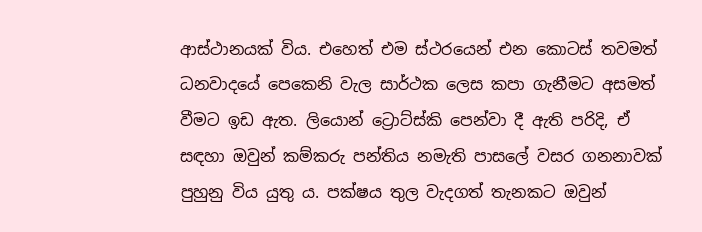ආස්ථානයක් විය. එහෙත් එම ස්ථරයෙන් එන කොටස් තවමත් ධනවාදයේ පෙකෙනි වැල සාර්ථක ලෙස කපා ගැනීමට අසමත් වීමට ඉඩ ඇත. ලියොන් ට්‍රොට්ස්කි පෙන්වා දී ඇති පරිදි, ඒ සඳහා ඔවුන් කම්කරු පන්තිය නමැති පාසලේ වසර ගනනාවක් පුහුනු විය යුතු ය. පක්ෂය තුල වැදගත් තැනකට ඔවුන්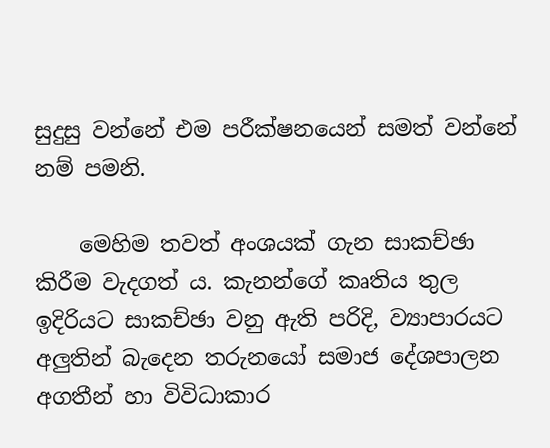සුදුසු වන්නේ එම පරීක්ෂනයෙන් සමත් වන්නේ නම් පමනි.

    මෙහිම තවත් අංශයක් ගැන සාකච්ඡා කිරීම වැදගත් ය. කැනන්ගේ කෘතිය තුල ඉදිරියට සාකච්ඡා වනු ඇති පරිදි, ව්‍යාපාරයට අලුතින් බැදෙන තරුනයෝ සමාජ දේශපාලන අගතීන් හා විවිධාකාර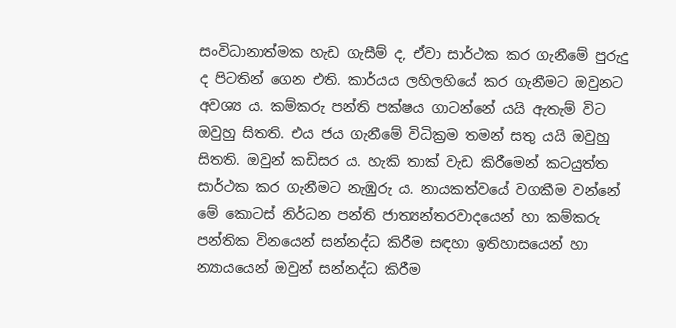සංවිධානාත්මක හැඩ ගැසීම් ද, ඒවා සාර්ථක කර ගැනීමේ පුරුදු ද පිටතින් ගෙන එති. කාර්යය ලහිලහියේ කර ගැනීමට ඔවුනට අවශ්‍ය ය. කම්කරු පන්ති පක්ෂය ගාටන්නේ යයි ඇතැම් විට ඔවුහු සිතති. එය ජය ගැනීමේ විධික්‍රම තමන් සතු යයි ඔවුහු සිතති. ඔවුන් කඩිසර ය. හැකි තාක් වැඩ කිරීමෙන් කටයුත්ත සාර්ථක කර ගැනීමට නැඹුරු ය. නායකත්වයේ වගකීම වන්නේ මේ කොටස් නිර්ධන පන්ති ජාත්‍යන්තරවාදයෙන් හා කම්කරු පන්තික විනයෙන් සන්නද්ධ කිරීම සඳහා ඉතිහාසයෙන් හා න්‍යායයෙන් ඔවුන් සන්නද්ධ කිරීම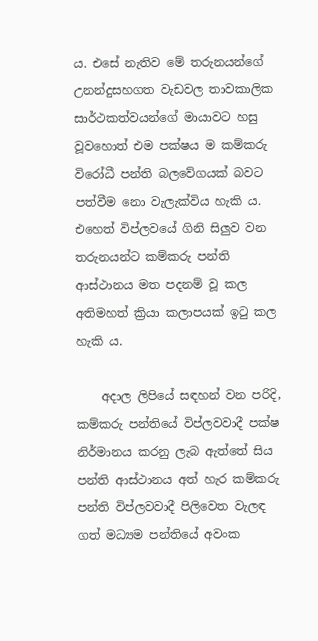ය. එසේ නැතිව මේ තරුනයන්ගේ උනන්දුසහගත වැඩවල තාවකාලික සාර්ථකත්වයන්ගේ මායාවට හසු වූවහොත් එම පක්ෂය ම කම්කරු විරෝධී පන්ති බලවේගයක් බවට පත්වීම නො වැලැක්විය හැකි ය. එහෙත් විප්ලවයේ ගිනි සිලුව වන තරුනයන්ට කම්කරු පන්ති ආස්ථානය මත පදනම් වූ කල අතිමහත් ක්‍රියා කලාපයක් ඉටු කල හැකි ය.

    අදාල ලිපියේ සඳහන් වන පරිදි, කම්කරු පන්තියේ විප්ලවවාදී පක්ෂ නිර්මානය කරනු ලැබ ඇත්තේ සිය පන්ති ආස්ථානය අත් හැර කම්කරු පන්ති විප්ලවවාදී පිලිවෙත වැලඳ ගත් මධ්‍යම පන්තියේ අවංක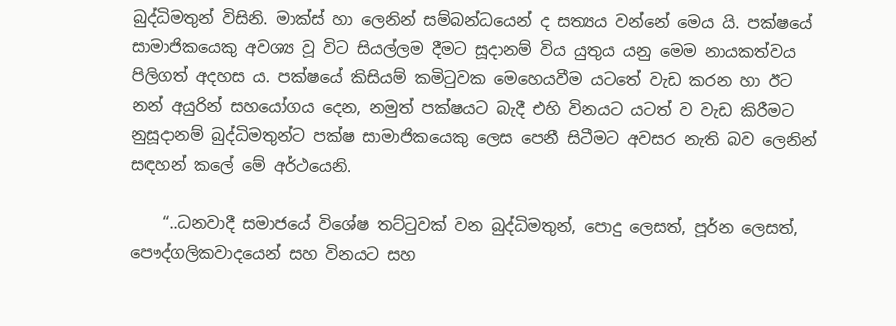බුද්ධිමතුන් විසිනි. මාක්ස් හා ලෙනින් සම්බන්ධයෙන් ද සත්‍යය වන්නේ මෙය යි. පක්ෂයේ සාමාජිකයෙකු අවශ්‍ය වූ විට සියල්ලම දීමට සූදානම් විය යුතුය යනු මෙම නායකත්වය පිලිගත් අදහස ය. පක්ෂයේ කිසියම් කමිටුවක මෙහෙයවීම යටතේ වැඩ කරන හා ඊට නන් අයුරින් සහයෝගය දෙන, නමුත් පක්ෂයට බැදී එහි විනයට යටත් ව වැඩ කිරීමට නුසූදානම් බුද්ධිමතුන්ට පක්ෂ සාමාජිකයෙකු ලෙස පෙනී සිටීමට අවසර නැති බව ලෙනින් සඳහන් කලේ මේ අර්ථයෙනි.

    “..ධනවාදී සමාජයේ විශේෂ තට්ටුවක් වන බුද්ධිමතුන්, පොදු ලෙසත්, පූර්න ලෙසත්, පෞද්ගලිකවාදයෙන් සහ විනයට සහ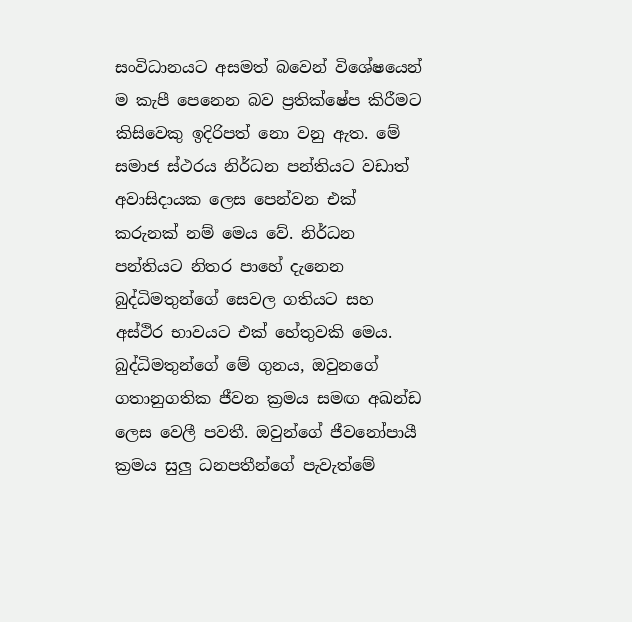සංවිධානයට අසමත් බවෙන් විශේෂයෙන් ම කැපී පෙනෙන බව ප්‍රතික්ෂේප කිරීමට කිසිවෙකු ඉදිරිපත් නො වනු ඇත. මේ සමාජ ස්ථරය නිර්ධන පන්තියට වඩාත් අවාසිදායක ලෙස පෙන්වන එක් කරුනක් නම් මෙය වේ. නිර්ධන පන්තියට නිතර පාහේ දැනෙන බුද්ධිමතුන්ගේ සෙවල ගතියට සහ අස්ථිර භාවයට එක් හේතුවකි මෙය. බුද්ධිමතුන්ගේ මේ ගුනය, ඔවුනගේ ගතානුගතික ජීවන ක්‍රමය සමඟ අඛන්ඩ ලෙස වෙලී පවතී. ඔවුන්ගේ ජීවනෝපායී ක්‍රමය සුලු ධනපතීන්ගේ පැවැත්මේ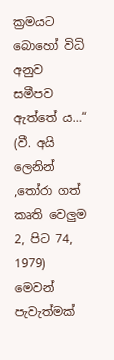ක්‍රමයට බොහෝ විධි අනුව සමීපව ඇත්තේ ය…“ (වී. අයි ලෙනින් ,තෝරා ගත් කෘති වෙලුම 2, පිට 74, 1979) මෙවන් පැවැත්මක්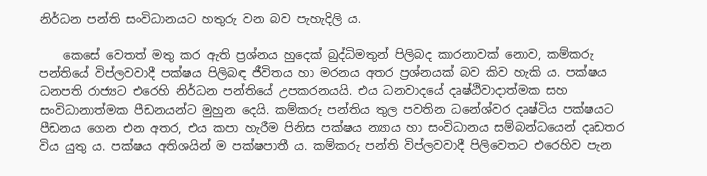නිර්ධන පන්ති සංවිධානයට හතුරු වන බව පැහැදිලි ය.

    කෙසේ වෙතත් මතු කර ඇති ප්‍රශ්නය හුදෙක් බුද්ධිමතුන් පිලිබද කාරනාවක් නොව, කම්කරු පන්තියේ විප්ලවවාදී පක්ෂය පිලිබඳ ජීවිතය හා මරනය අතර ප්‍රශ්නයක් බව කිව හැකි ය. පක්ෂය ධනපති රාජ්‍යට එරෙහි නිර්ධන පන්තියේ උපකරනයයි. එය ධනවාදයේ දෘෂ්ඨිවාදාත්මක සහ සංවිධානාත්මක පීඩනයන්ට මුහුන දෙයි. කම්කරු පන්තිය තුල පවතින ධනේශ්වර දෘෂ්ටිය පක්ෂයට පීඩනය ගෙන එන අතර, එය කපා හැරීම පිනිස පක්ෂය න්‍යාය හා සංවිධානය සම්බන්ධයෙන් දෘඩතර විය යුතු ය. පක්ෂය අතිශයින් ම පක්ෂපාතී ය. කම්කරු පන්ති විප්ලවවාදී පිලිවෙතට එරෙහිව පැන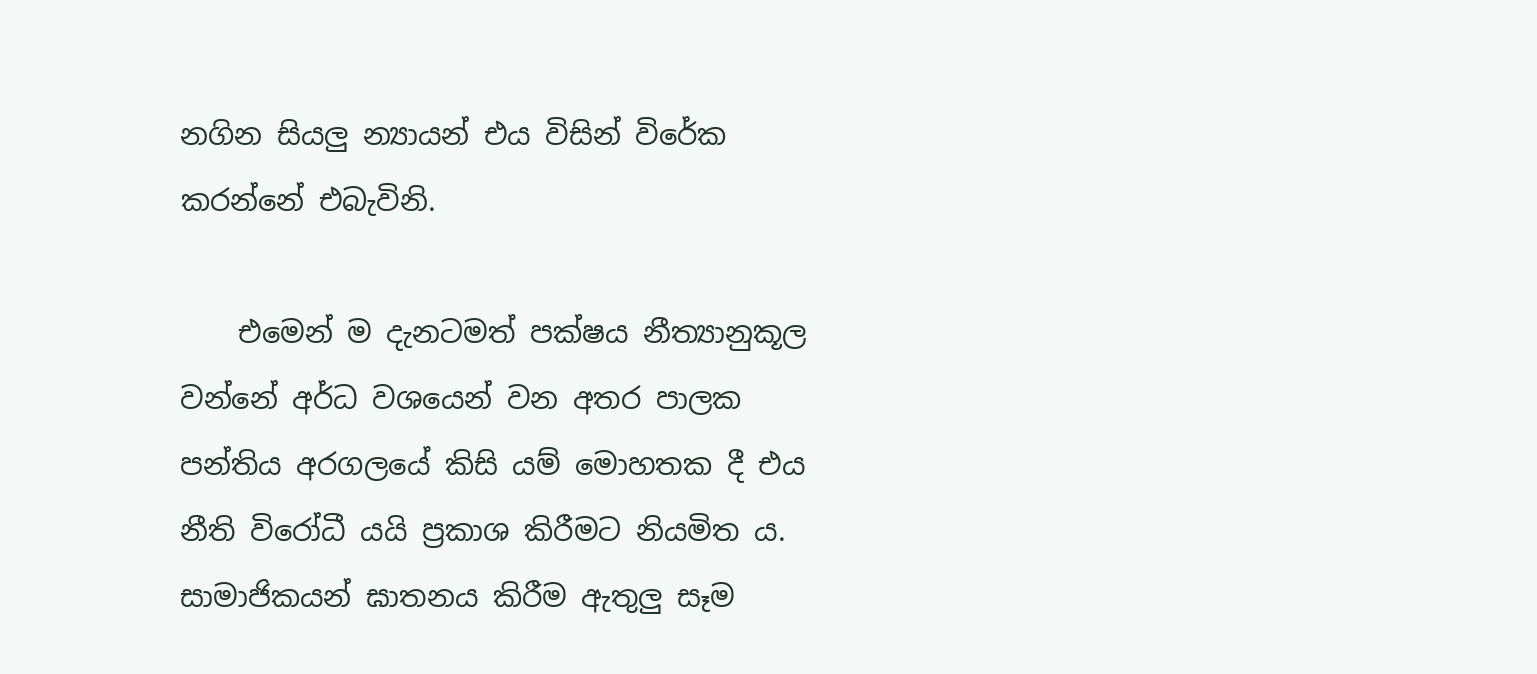නගින සියලු න්‍යායන් එය විසින් විරේක කරන්නේ එබැවිනි.

    එමෙන් ම දැනටමත් පක්ෂය නීත්‍යානුකූල වන්නේ අර්ධ වශයෙන් වන අතර පාලක පන්තිය අරගලයේ කිසි යම් මොහතක දී එය නීති විරෝධී යයි ප්‍රකාශ කිරීමට නියමිත ය. සාමාජිකයන් ඝාතනය කිරීම ඇතුලු සෑම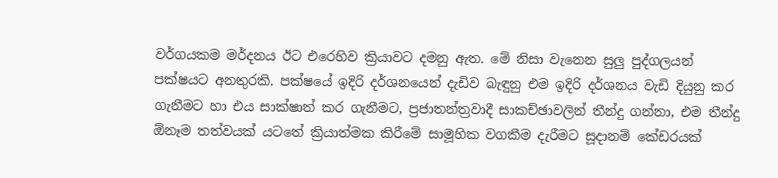වර්ගයකම මර්දනය ඊට එරෙහිව ක්‍රියාවට දමනු ඇත. මේ නිසා වැනෙන සුලු පුද්ගලයන් පක්ෂයට අනතුරකි. පක්ෂයේ ඉදිරි දර්ශනයෙන් දැඩිව බැඳුනු එම ඉදිරි දර්ශනය වැඩි දියුනු කර ගැනීමට හා එය සාක්ෂාත් කර ගැනීමට, ප්‍රජාතන්ත්‍රවාදී සාකච්ඡාවලින් තීන්දු ගන්නා, එම තීන්දු ඕනෑම තත්වයක් යටතේ ක්‍රියාත්මක කිරීමේ සාමූහික වගකීම දැරීමට සූදානම් කේඩරයක්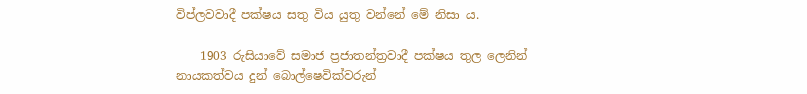විප්ලවවාදී පක්ෂය සතු විය යුතු වන්නේ මේ නිසා ය.

    1903 රුසියාවේ සමාජ ප්‍රජාතන්ත්‍රවාදී පක්ෂය තුල ලෙනින් නායකත්වය දුන් බොල්ෂෙවික්වරුන්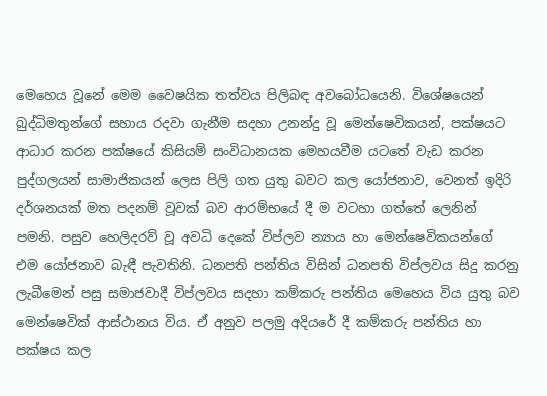මෙහෙය වූනේ මෙම වෛෂයික තත්වය පිලිබඳ අවබෝධයෙනි. විශේෂයෙන් බුද්ධිමතුන්ගේ සහාය රදවා ගැනීම සදහා උනන්දු වූ මෙන්ෂෙවිකයන්, පක්ෂයට ආධාර කරන පක්ෂයේ කිසියම් සංවිධානයක මෙහයවීම යටතේ වැඩ කරන පුද්ගලයන් සාමාජිකයන් ලෙස පිලි ගත යුතු බවට කල යෝජනාව, වෙනත් ඉදිරි දර්ශනයක් මත පදනම් වූවක් බව ආරම්භයේ දී ම වටහා ගත්තේ ලෙනින් පමනි. පසුව හෙලිදරව් වූ අවධි දෙකේ විප්ලව න්‍යාය හා මෙන්ෂෙවිකයන්ගේ එම යෝජනාව බැඳී පැවතිනි. ධනපති පන්තිය විසින් ධනපති විප්ලවය සිදු කරනු ලැබීමෙන් පසු සමාජවාදී විප්ලවය සදහා කම්කරු පන්තිය මෙහෙය විය යුතු බව මෙන්ෂෙවික් ආස්ථානය විය. ඒ අනුව පලමු අදියරේ දී කම්කරු පන්තිය හා පක්ෂය කල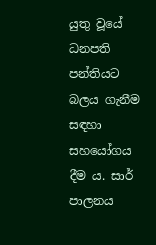යුතු වූයේ ධනපති පන්තියට බලය ගැනීම සඳහා සහයෝගය දීම ය. සාර් පාලනය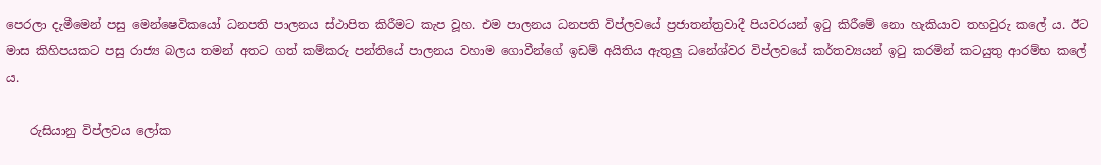පෙරලා දැමීමෙන් පසු මෙන්ෂෙවිකයෝ ධනපති පාලනය ස්ථාපිත කිරීමට කැප වූහ. එම පාලනය ධනපති විප්ලවයේ ප්‍රජාතන්ත්‍රවාදී පියවරයන් ඉටු කිරීමේ නො හැකියාව තහවුරු කලේ ය. ඊට මාස කිහිපයකට පසු රාජ්‍ය බලය තමන් අතට ගත් කම්කරු පන්තියේ පාලනය වහාම ගොවීන්ගේ ඉඩම් අයිතිය ඇතුලු ධනේශ්වර විප්ලවයේ කර්තව්‍යයන් ඉටු කරමින් කටයුතු ආරම්භ කලේ ය.

    රුසියානු විප්ලවය ලෝක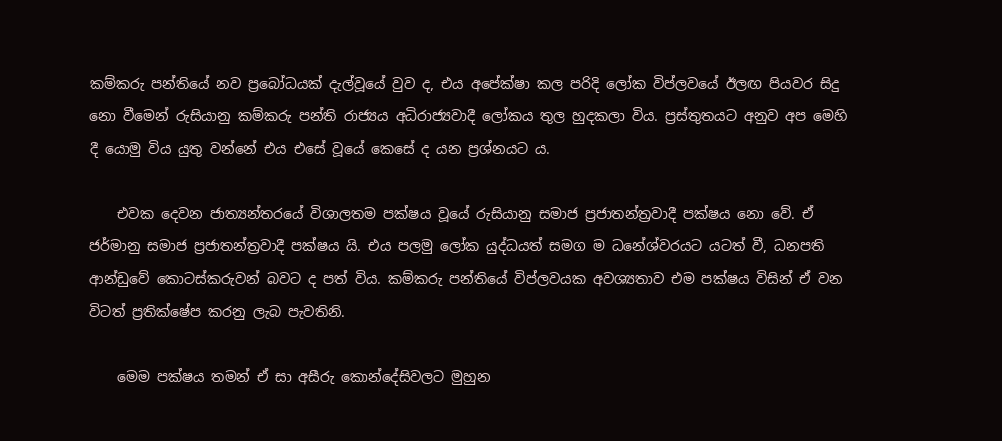කම්කරු පන්තියේ නව ප්‍රබෝධයක් දැල්වූයේ වුව ද, එය අපේක්ෂා කල පරිදි ලෝක විප්ලවයේ ඊලඟ පියවර සිදු නො වීමෙන් රුසියානු කම්කරු පන්ති රාජ්‍යය අධිරාජ්‍යවාදී ලෝකය තුල හුදකලා විය. ප්‍රස්තුතයට අනුව අප මෙහි දී යොමු විය යුතු වන්නේ එය එසේ වූයේ කෙසේ ද යන ප්‍රශ්නයට ය.

    එවක දෙවන ජාත්‍යන්තරයේ විශාලතම පක්ෂය වූයේ රුසියානු සමාජ ප්‍රජාතන්ත්‍රවාදී පක්ෂය නො වේ. ඒ ජර්මානු සමාජ ප්‍රජාතන්ත්‍රවාදී පක්ෂය යි. එය පලමු ලෝක යුද්ධයත් සමග ම ධනේශ්වරයට යටත් වී, ධනපති ආන්ඩුවේ කොටස්කරුවන් බවට ද පත් විය. කම්කරු පන්තියේ විප්ලවයක අවශ්‍යතාව එම පක්ෂය විසින් ඒ වන විටත් ප්‍රතික්ෂේප කරනු ලැබ පැවතිනි.

    මෙම පක්ෂය තමන් ඒ සා අසීරු කොන්දේසිවලට මුහුන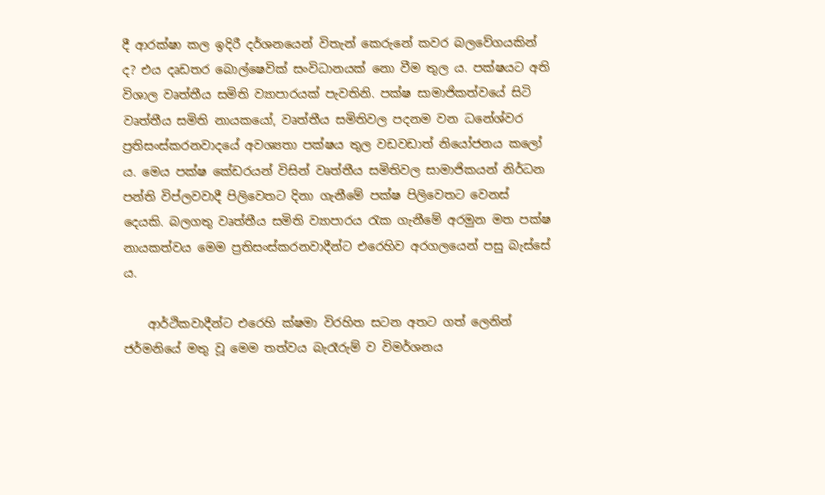දී ආරක්ෂා කල ඉදිරී දර්ශනයෙන් විතැන් කෙරුනේ කවර බලවේගයකින් ද? එය දෘඩතර බොල්ෂෙවික් සංවිධානයක් නො වීම තුල ය. පක්ෂයට අති විශාල වෘත්තීය සමිති ව්‍යාපාරයක් පැවතිනි. පක්ෂ සාමාජිකත්වයේ සිටි වෘත්තීය සමිති නායකයෝ, වෘත්තීය සමිතිවල පදනම වන ධනේශ්වර ප්‍රතිසංස්කරනවාදයේ අවශ්‍යතා පක්ෂය තුල වඩවඩාත් නියෝජනය කලෝ ය. මෙය පක්ෂ කේඩරයන් විසින් වෘත්තීය සමිතිවල සාමාජිකයන් නිර්ධන පන්ති විප්ලවවාදී පිලිවෙතට දිනා ගැනීමේ පක්ෂ පිලිවෙතට වෙනස් දෙයකි. බලගතු වෘත්තීය සමිති ව්‍යාපාරය රැක ගැනීමේ අරමුන මත පක්ෂ නායකත්වය මෙම ප්‍රතිසංස්කරනවාදීන්ට එරෙහිව අරගලයෙන් පසු බැස්සේ ය.

    ආර්ථිකවාදීන්ට එරෙහි ක්ෂමා විරහිත සටන අතට ගත් ලෙනින් ජර්මනියේ මතු වූ මෙම තත්වය බැරෑරුම් ව විමර්ශනය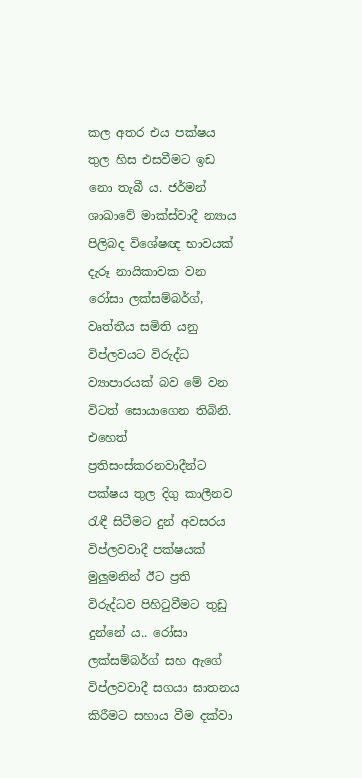කල අතර එය පක්ෂය තුල හිස එසවීමට ඉඩ නො තැබී ය. ජර්මන් ශාඛාවේ මාක්ස්වාදී න්‍යාය පිලිබද විශේෂඥ භාවයක් දැරූ නායිකාවක වන රෝසා ලක්සම්බර්ග්, වෘත්තීය සමිති යනු විප්ලවයට විරුද්ධ ව්‍යාපාරයක් බව මේ වන විටත් සොයාගෙන තිබිනි. එහෙත් ප්‍රතිසංස්කරනවාදීන්ට පක්ෂය තුල දිගු කාලීනව රැඳී සිටීමට දුන් අවසරය විප්ලවවාදී පක්ෂයක් මුලුමනින් ඊට ප්‍රති විරුද්ධව පිහිටුවීමට තුඩු දුන්නේ ය.. රෝසා ලක්සම්බර්ග් සහ ඇගේ විප්ලවවාදී සගයා ඝාතනය කිරීමට සහාය වීම දක්වා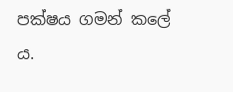පක්ෂය ගමන් කලේ ය.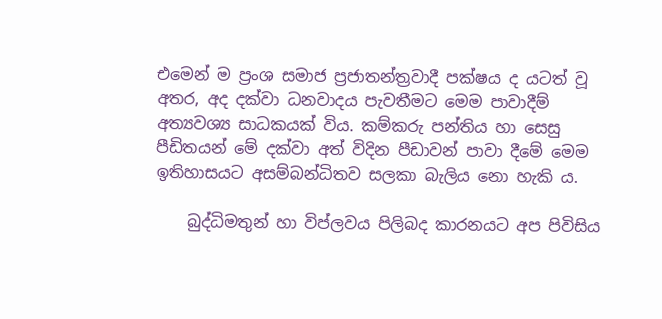එමෙන් ම ප්‍රංශ සමාජ ප්‍රජාතන්ත්‍රවාදී පක්ෂය ද යටත් වූ අතර, අද දක්වා ධනවාදය පැවතීමට මෙම පාවාදීම් අත්‍යවශ්‍ය සාධකයක් විය. කම්කරු පන්තිය හා සෙසු පීඩිතයන් මේ දක්වා අත් විදින පීඩාවන් පාවා දීමේ මෙම ඉතිහාසයට අසම්බන්ධිතව සලකා බැලිය නො හැකි ය.

    බුද්ධිමතුන් හා විප්ලවය පිලිබද කාරනයට අප පිවිසිය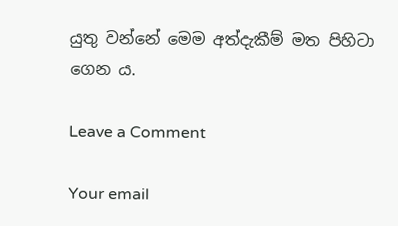යුතු වන්නේ මෙම අත්දැකීම් මත පිහිටා ගෙන ය.

Leave a Comment

Your email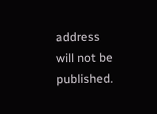address will not be published.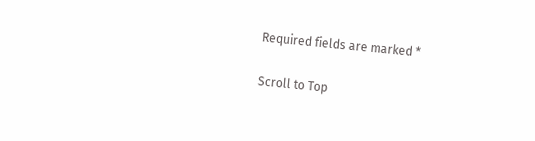Required fields are marked *

Scroll to Top